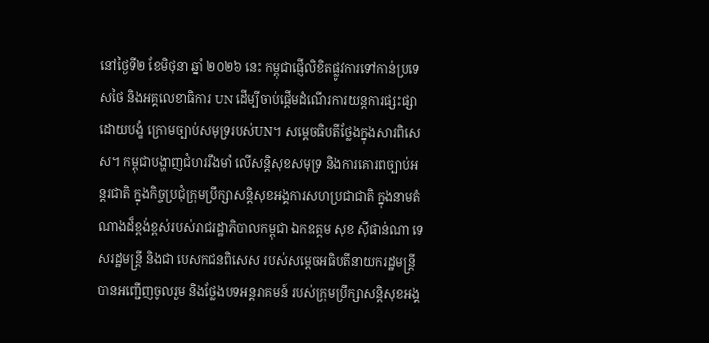នៅថ្ងៃទី២ ខែមិថុនា ឆ្នាំ ២០២៦ នេះ កម្ពុជាផ្ញើលិខិតផ្លូវការទៅកាន់ប្រទេសថៃ និងអគ្គលេខាធិការ UN ដើម្បីចាប់ផ្ដើមដំណើរការយន្តការផ្សះផ្សាដោយបង្ខំ ក្រោមច្បាប់សមុទ្ររបស់UN។ សម្ដេចធិបតីថ្លែងក្នុងសារពិសេស។ កម្ពុជាបង្ហាញជំហររឹងមាំ លើសន្តិសុខសមុទ្រ និងការគោរពច្បាប់អន្តរជាតិ ក្នុងកិច្ចប្រជុំក្រុមប្រឹក្សាសន្តិសុខអង្គការសហប្រជាជាតិ ក្នុងនាមតំណាងដ៏ខ្ពង់ខ្ពស់របស់រាជរដ្ឋាភិបាលកម្ពុជា ឯកឧត្តម សុខ ស៊ីផាន់ណា ទេសរដ្ឋមន្ត្រី និងជា បេសកជនពិសេស របស់សម្ដេចអធិបតីនាយករដ្ឋមន្ត្រី បានអញ្ជើញចូលរួម និងថ្លែងបទអន្តរាគមន៍ របស់ក្រុមប្រឹក្សាសន្តិសុខអង្គ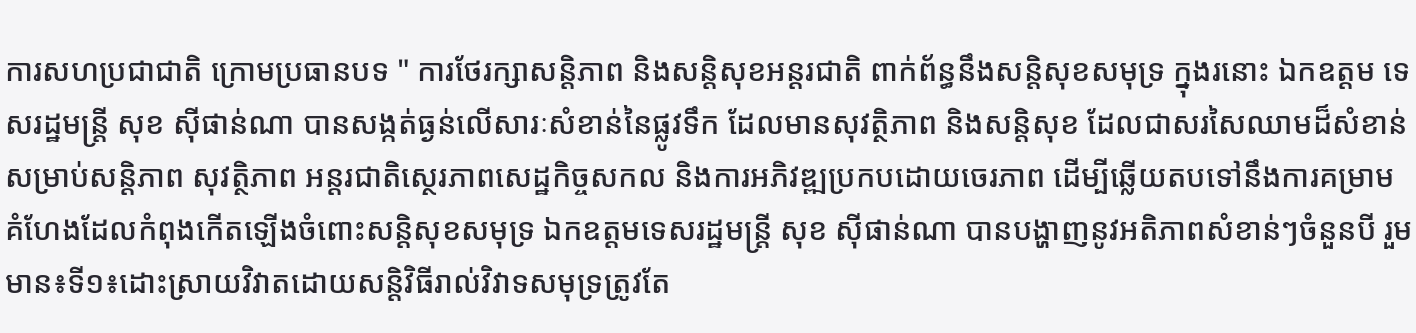ការសហប្រជាជាតិ ក្រោមប្រធានបទ " ការថែរក្សាសន្តិភាព និងសន្តិសុខអន្តរជាតិ ពាក់ព័ន្ធនឹងសន្តិសុខសមុទ្រ ក្នុងរនោះ ឯកឧត្តម ទេសរដ្ឋមន្ត្រី សុខ ស៊ីផាន់ណា បានសង្កត់ធ្ងន់លើសារៈសំខាន់នៃផ្លូវទឹក ដែលមានសុវត្ថិភាព និងសន្តិសុខ ដែលជាសរសៃឈាមដ៏សំខាន់ សម្រាប់សន្តិភាព សុវត្ថិភាព អន្តរជាតិស្ថេរភាពសេដ្ឋកិច្ចសកល និងការអភិវឌ្ឍប្រកបដោយចេរភាព ដើម្បីឆ្លើយតបទៅនឹងការគម្រាមគំហែងដែលកំពុងកើតឡើងចំពោះសន្តិសុខសមុទ្រ ឯកឧត្តមទេសរដ្ឋមន្ត្រី សុខ ស៊ីផាន់ណា បានបង្ហាញនូវអតិភាពសំខាន់ៗចំនួនបី រួមមាន៖ទី១៖ដោះស្រាយវិវាតដោយសន្តិវិធីរាល់វិវាទសមុទ្រត្រូវតែ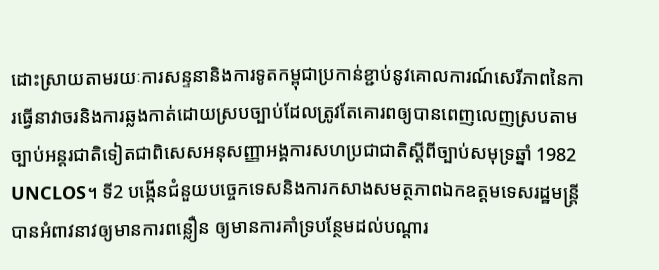ដោះស្រាយតាមរយៈការសន្ទនានិងការទូតកម្ពុជាប្រកាន់ខ្ជាប់នូវគោលការណ៍សេរីភាពនៃការធ្វើនាវាចរនិងការឆ្លងកាត់ដោយស្របច្បាប់ដែលត្រូវតែគោរពឲ្យបានពេញលេញស្របតាមច្បាប់អន្តរជាតិទៀតជាពិសេសអនុសញ្ញាអង្គការសហប្រជាជាតិស្ដីពីច្បាប់សមុទ្រឆ្នាំ 1982 UNCLOS។ ទី2 បង្កើនជំនួយបច្ចេកទេសនិងការកសាងសមត្ថភាពឯកឧត្តមទេសរដ្ឋមន្ត្រីបានអំពាវនាវឲ្យមានការពន្លឿន ឲ្យមានការគាំទ្របន្ថែមដល់បណ្ដារ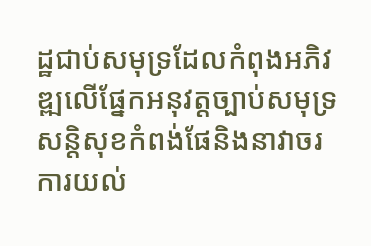ដ្ឋជាប់សមុទ្រដែលកំពុងអភិវឌ្ឍលើផ្នែកអនុវត្តច្បាប់សមុទ្រសន្តិសុខកំពង់ផែនិងនាវាចរ ការយល់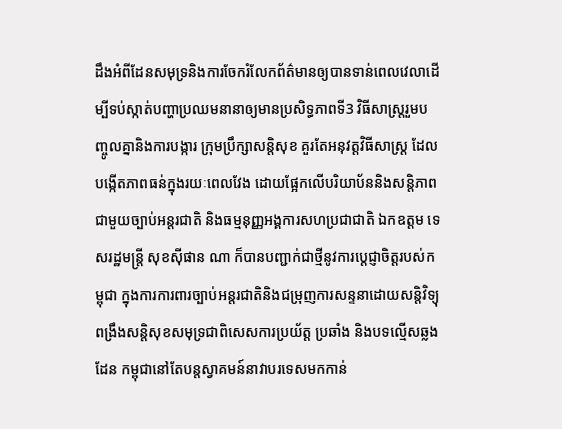ដឹងអំពីដែនសមុទ្រនិងការចែករំលែកព័ត៌មានឲ្យបានទាន់ពេលវេលាដើម្បីទប់ស្កាត់បញ្ហាប្រឈមនានាឲ្យមានប្រសិទ្ធភាពទី3 វិធីសាស្រ្តរួមបញ្ចូលគ្នានិងការបង្ការ ក្រុមប្រឹក្សាសន្តិសុខ គួរតែអនុវត្តវិធីសាស្រ្ត ដែលបង្កើតភាពធន់ក្នុងរយៈពេលវែង ដោយផ្អែកលើបរិយាប័ននិងសន្តិភាពជាមួយច្បាប់អន្តរជាតិ និងធម្មនុញ្ញអង្គការសហប្រជាជាតិ ឯកឧត្តម ទេសរដ្ឋមន្ត្រី សុខស៊ីផាន ណា ក៏បានបញ្ជាក់ជាថ្មីនូវការប្ដេជ្ញាចិត្តរបស់កម្ពុជា ក្នុងការការពារច្បាប់អន្តរជាតិនិងជម្រុញការសន្ទនាដោយសន្តិវិទ្យុ ពង្រឹងសន្តិសុខសមុទ្រជាពិសេសការប្រយ័ត្ត ប្រឆាំង និងបទល្មើសឆ្លងដែន កម្ពុជានៅតែបន្តស្វាគមន៍នាវាបរទេសមកកាន់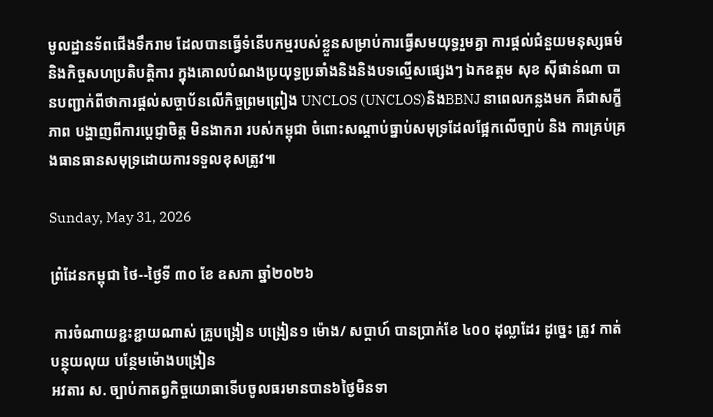មូលដ្ឋានទ័ពជើងទឹករាម ដែលបានធ្វើទំនើបកម្មរបស់ខ្លួនសម្រាប់ការធ្វើសមយុទ្ធរួមគ្នា ការផ្ដល់ជំនួយមនុស្សធម៌និងកិច្ចសហប្រតិបត្តិការ ក្នុងគោលបំណងប្រយុទ្ធប្រឆាំងនិងនិងបទល្មើសផ្សេងៗ ឯកឧត្តម សុខ ស៊ីផាន់ណា បានបញ្ជាក់ពីថាការផ្ដល់សច្ចាប័នលើកិច្ចព្រមព្រៀង UNCLOS (UNCLOS)និងBBNJ នាពេលកន្លងមក គឺជាសក្ខីភាព បង្ហាញពីការប្តេជ្ញាចិត្ត មិនងាករា របស់កម្ពុជា ចំពោះសណ្ដាប់ធ្នាប់សមុទ្រដែលផ្អែកលើច្បាប់ និង ការគ្រប់គ្រងធានធានសមុទ្រដោយការទទួលខុសត្រូវ៕

Sunday, May 31, 2026

ព្រំដែនកម្ពុជា ថៃ--ថ្ងៃទី ៣០ ខែ ឧសភា ឆ្នាំ២០២៦

 ការចំណាយខ្ជះខ្ជាយណាស់ គ្រូបង្រៀន បង្រៀន១ ម៉ោង/ សប្តាហ៍ បានប្រាក់ខែ ៤០០ ដុល្លាដែរ ដូច្នេះ ត្រូវ កាត់បន្ថុយលុយ បន្ថែមម៉ោងបង្រៀន
អវតារ ស. ច្បាប់កាតព្វកិច្ចយោធាទើបចូលធរមានបាន៦ថ្ងៃមិនទា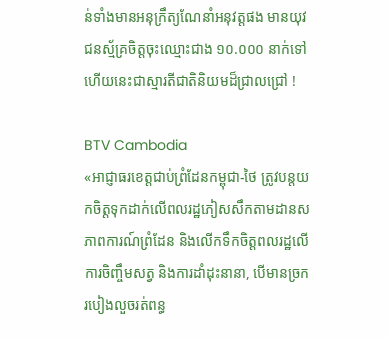ន់ទាំងមានអនុក្រឹត្យណែនាំអនុវត្តផង មានយុវជនស្ម័គ្រចិត្តចុះឈ្មោះជាង ១០.០០០ នាក់ទៅហើយនេះជាស្មារតីជាតិនិយមដ៏ជ្រាលជ្រៅ !

BTV Cambodia
«អាជ្ញាធរខេត្តជាប់ព្រំដែនកម្ពុជា-ថៃ ត្រូវបន្តយកចិត្តទុកដាក់លើពលរដ្ឋភៀសសឹកតាមដានសភាពការណ៍ព្រំដែន និងលើកទឹកចិត្តពលរដ្ឋលើការចិញ្ចឹមសត្វ និងការដាំដុះនានា, បើមានច្រករបៀងលួចរត់ពន្ធ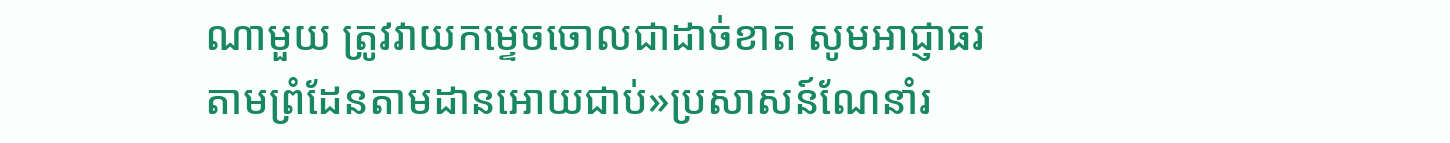ណាមួយ ត្រូវវាយកម្ទេចចោលជាដាច់ខាត សូមអាជ្ញាធរតាមព្រំដែនតាមដានអោយជាប់»ប្រសាសន៍ណែនាំរ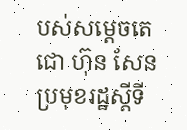បស់សម្តេចតេជោ ហ៊ុន សែន ប្រមុខរដ្ឋស្តីទី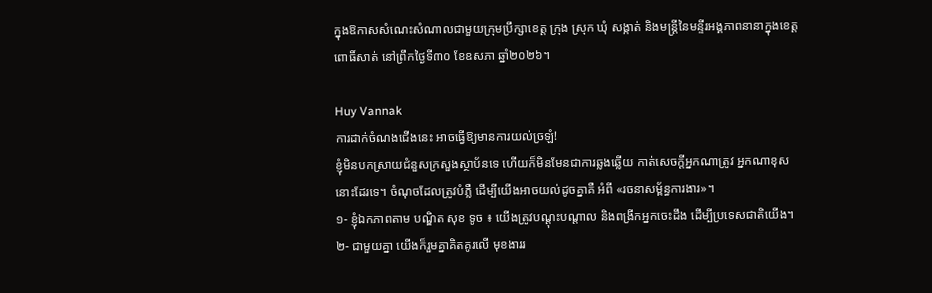ក្នុងឱកាសសំណេះសំណាលជាមួយក្រុមប្រឹក្សាខេត្ត ក្រុង ស្រុក ឃុំ សង្កាត់ និងមន្ត្រីនៃមន្ទីរអង្គភាពនានាក្នុងខេត្តពោធិ៍សាត់ នៅព្រឹកថ្ងៃទី៣០ ខែឧសភា ឆ្នាំ២០២៦។

Huy Vannak
ការដាក់ចំណងជើងនេះ អាចធ្វើឱ្យមានការយល់ច្រឡំ!
ខ្ញុំមិនបកស្រាយជំនួសក្រសួងស្ថាប័នទេ ហើយក៏មិនមែនជាការឆ្លងឆ្លើយ កាត់សេចក្តីអ្នកណាត្រូវ អ្នកណាខុសនោះដែរទេ។ ចំណុចដែលត្រូវបំភ្លឺ ដើម្បីយើងអាចយល់ដូចគ្នាគឺ អំពី «រចនាសម្ព័ន្ធការងារ»។
១- ខ្ញុំឯកភាពតាម បណ្ឌិត សុខ ទូច ៖ យើងត្រូវបណ្តុះបណ្តាល និងពង្រីកអ្នកចេះដឹង ដើម្បីប្រទេសជាតិយើង។
២- ជាមួយគ្នា យើងក៏រួមគ្នាគិតគូរលើ មុខងាររ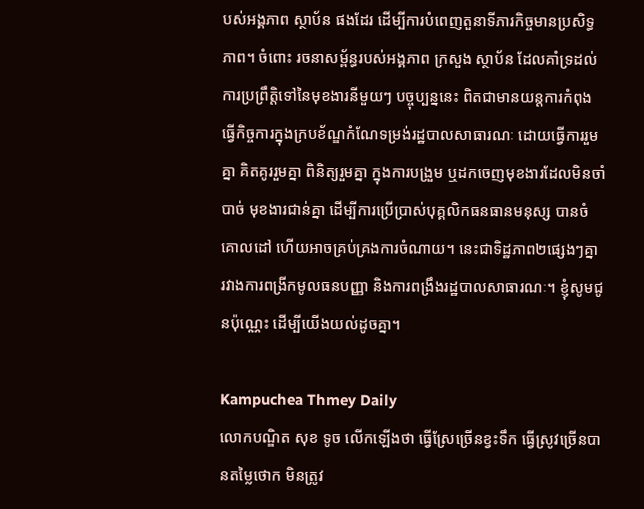បស់អង្គភាព ស្ថាប័ន ផងដែរ ដើម្បីការបំពេញតួនាទីភារកិច្ចមានប្រសិទ្ធភាព។ ចំពោះ រចនាសម្ព័ន្ធរបស់អង្គភាព ក្រសួង ស្ថាប័ន ដែលគាំទ្រដល់ការប្រព្រឹត្តិទៅនៃមុខងារនីមួយៗ បច្ចុប្បន្ននេះ ពិតជាមានយន្តការកំពុងធ្វើកិច្ចការក្នុងក្របខ័ណ្ឌកំណែទម្រង់រដ្ឋបាលសាធារណៈ ដោយធ្វើការរួមគ្នា គិតគូររួមគ្នា ពិនិត្យរួមគ្នា ក្នុងការបង្រួម ឬដកចេញមុខងារដែលមិនចាំបាច់ មុខងារជាន់គ្នា ដើម្បីការប្រើប្រាស់បុគ្គលិកធនធានមនុស្ស បានចំគោលដៅ ហើយអាចគ្រប់គ្រងការចំណាយ។ នេះជាទិដ្ឋភាព២ផ្សេងៗគ្នា រវាងការពង្រីកមូលធនបញ្ញា និងការពង្រឹងរដ្ឋបាលសាធារណៈ។ ខ្ញុំសូមជូនប៉ុណ្ណេះ ដើម្បីយើងយល់ដូចគ្នា។

Kampuchea Thmey Daily
លោកបណ្ឌិត សុខ ទូច លើកឡើងថា ធ្វើស្រែច្រើនខ្វះទឹក ធ្វើស្រូវច្រើនបានតម្លៃថោក មិនត្រូវ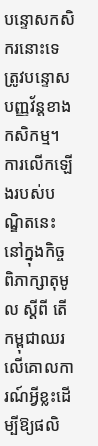បន្ទោសកសិករនោះទេ ត្រូវបន្ទោសបញ្ញវ័ន្តខាងកសិកម្ម។ ការលើកឡើងរបស់បណ្ឌិតនេះនៅក្នុងកិច្ចពិភាក្សាតុមូល ស្តីពី តើកម្ពុជាឈរលើគោលការណ៍អ្វីខ្លះដើម្បីឱ្យផលិ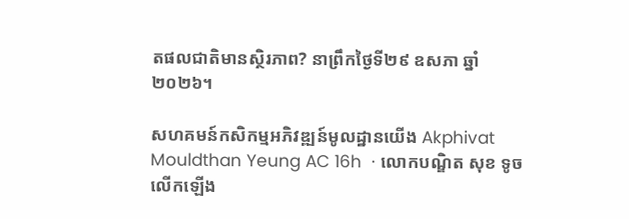តផលជាតិមានស្ថិរភាព? នាព្រឹកថ្ងៃទី២៩ ឧសភា ឆ្នាំ២០២៦។

សហគមន៍កសិកម្មអភិវឌ្ឍន៍មូលដ្ឋានយើង Akphivat Mouldthan Yeung AC 16h  · លោកបណ្ឌិត សុខ ទូច លើកឡើង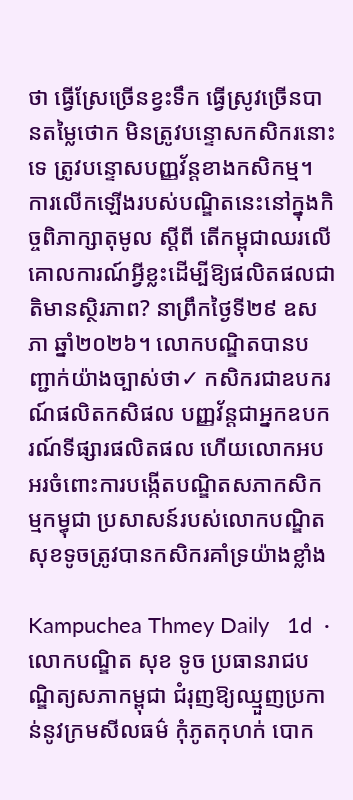ថា ធ្វើស្រែច្រើនខ្វះទឹក ធ្វើស្រូវច្រើនបានតម្លៃថោក មិនត្រូវបន្ទោសកសិករនោះទេ ត្រូវបន្ទោសបញ្ញវ័ន្តខាងកសិកម្ម។ ការលើកឡើងរបស់បណ្ឌិតនេះនៅក្នុងកិច្ចពិភាក្សាតុមូល ស្តីពី តើកម្ពុជាឈរលើគោលការណ៍អ្វីខ្លះដើម្បីឱ្យផលិតផលជាតិមានស្ថិរភាព? នាព្រឹកថ្ងៃទី២៩ ឧសភា ឆ្នាំ២០២៦។ លោកបណ្ឌិតបានបញ្ជាក់យ៉ាងច្បាស់ថា✓ កសិករជាឧបករណ៍ផលិតកសិផល បញ្ញវ័ន្តជាអ្នកឧបករណ៍ទីផ្សារផលិតផល ហើយលោកអបអរចំពោះការបង្កើតបណ្ឌិតសភាកសិកម្មកម្ធុជា ប្រសាសន៍របស់លោកបណ្ឌិតសុខទូចត្រូវបានកសិករគាំទ្រយ៉ាងខ្លាំង

Kampuchea Thmey Daily   1d  · លោកបណ្ឌិត សុខ ទូច ប្រធានរាជបណ្ឌិត្យសភាកម្ពុជា ជំរុញឱ្យឈ្មួញប្រកាន់នូវក្រមសីលធម៌ កុំភូតកុហក់ បោក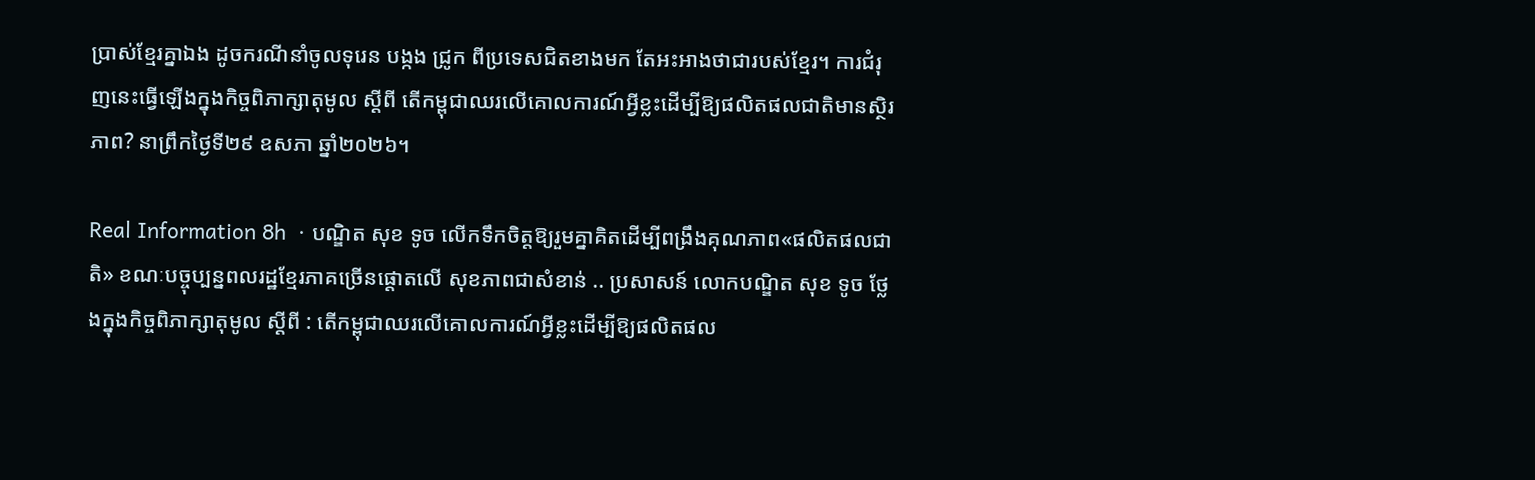ប្រាស់ខ្មែរគ្នាឯង ដូចករណីនាំចូលទុរេន បង្កង ជ្រូក ពីប្រទេសជិតខាងមក តែអះអាងថាជារបស់ខ្មែរ។ ការជំរុញនេះធ្វើឡើងក្នុងកិច្ចពិភាក្សាតុមូល ស្តីពី តើកម្ពុជាឈរលើគោលការណ៍អ្វីខ្លះដើម្បីឱ្យផលិតផលជាតិមានស្ថិរភាព? នាព្រឹកថ្ងៃទី២៩ ឧសភា ឆ្នាំ២០២៦។

Real Information 8h  · បណ្ឌិត សុខ ទូច លើកទឹកចិត្តឱ្យរួមគ្នាគិតដើម្បីពង្រឹងគុណភាព«ផលិតផលជាតិ» ខណៈបច្ចុប្បន្នពលរដ្ឋខ្មែរភាគច្រើនផ្តោតលើ សុខភាពជាសំខាន់ .. ប្រសាសន៍ លោកបណ្ឌិត សុខ ទូច ថ្លែងក្នុងកិច្ចពិភាក្សាតុមូល ស្តីពី : តើកម្ពុជាឈរលើគោលការណ៍អ្វីខ្លះដើម្បីឱ្យផលិតផល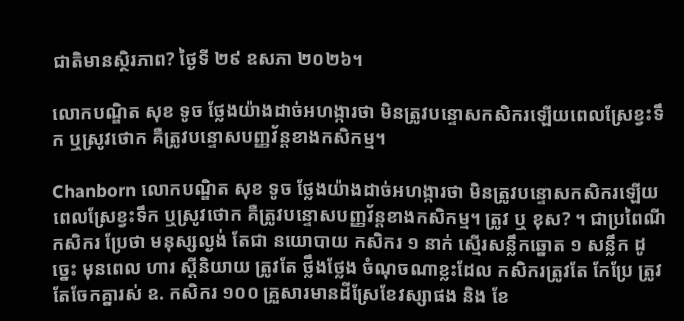ជាតិមានស្ថិរភាព? ថ្ងៃទី ២៩ ឧសភា ២០២៦។

លោកបណ្ឌិត សុខ ទូច ថ្លែងយ៉ាងដាច់អហង្ការថា មិនត្រូវបន្ទោសកសិករឡើយពេលស្រែខ្វះទឹក ឬស្រូវថោក គឺត្រូវបន្ទោសបញ្ញវ័ន្តខាងកសិកម្ម។

Chanborn លោកបណ្ឌិត សុខ ទូច ថ្លែងយ៉ាងដាច់អហង្ការថា មិនត្រូវបន្ទោសកសិករឡើយពេលស្រែខ្វះទឹក ឬស្រូវថោក គឺត្រូវបន្ទោសបញ្ញវ័ន្តខាងកសិកម្ម។ ត្រូវ ឬ ខុស? ។ ជាប្រពៃណី កសិករ ប្រែថា មនុស្សល្ងង់ តែជា នយោបាយ កសិករ ១ នាក់ ស្មើរសន្លឹកឆ្នោត ១ សន្លឹក ដូច្នេះ មុនពេល ហារ ស្តីនិយាយ ត្រូវតែ ថ្លឹងថ្លែង ចំណុចណាខ្លះដែល កសិករត្រូវតែ កែប្រែ ត្រូវតែចែកគ្នារស់ ឧ. កសិករ ១០០ គ្រួសារមានដីស្រែខែវស្សាផង និង ខែ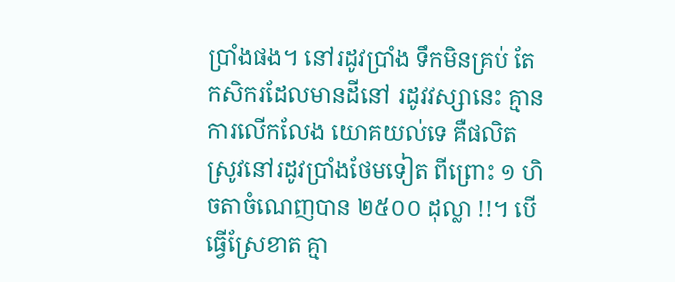ប្រាំងផង។ នៅរដូវប្រាំង ទឹកមិនគ្រប់ តែកសិករដែលមានដីនៅ រដូវវស្សានេះ គ្មានការលើកលែង យោគយល់ទេ គឺផលិតស្រូវនៅរដូវប្រាំងថែមទៀត ពីព្រោះ ១ ហិចតាចំណេញបាន ២៥០០ ដុល្លា !!។ បើធ្វើស្រែខាត គ្មា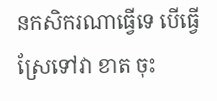នកសិករណាធ្វើទេ បើធ្វើស្រែទៅវា ខាត ចុះ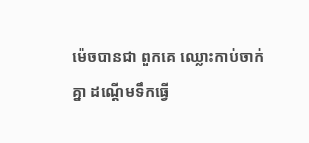ម៉េចបានជា ពួកគេ ឈ្លោះកាប់ចាក់គ្នា ដណ្តើមទឹកធ្វើ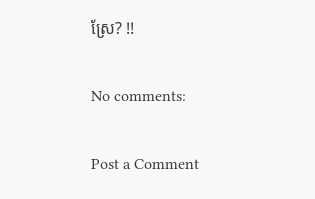ស្រែ? !!

No comments:

Post a Comment